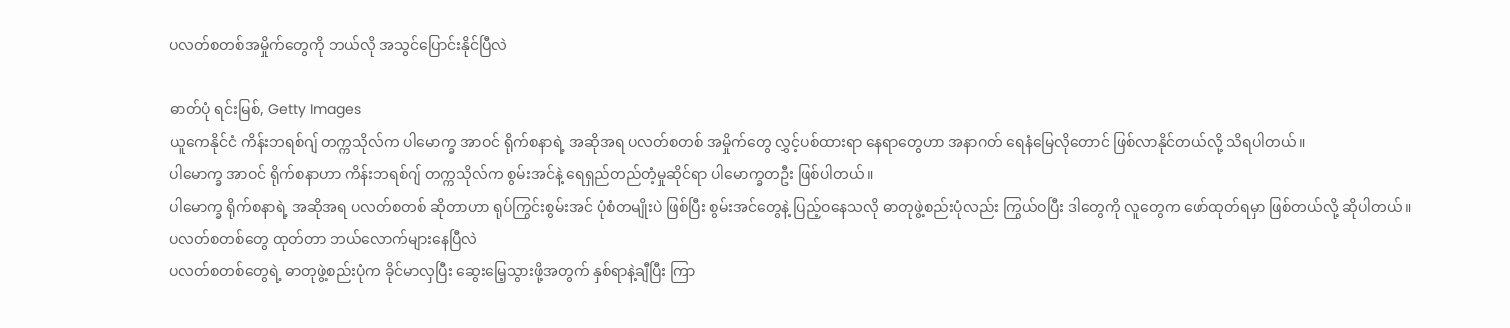ပလတ်စတစ်အမှိုက်တွေကို ဘယ်လို အသွင်ပြောင်းနိုင်ပြီလဲ

ဓာတ်ပုံ ရင်းမြစ်, Getty Images
ယူကေနိုင်ငံ ကိန်းဘရစ်ဂျ် တက္ကသိုလ်က ပါမောက္ခ အာဝင် ရိုက်စနာရဲ့ အဆိုအရ ပလတ်စတစ် အမှိုက်တွေ လွှင့်ပစ်ထားရာ နေရာတွေဟာ အနာဂတ် ရေနံမြေလိုတောင် ဖြစ်လာနိုင်တယ်လို့ သိရပါတယ်။
ပါမောက္ခ အာဝင် ရိုက်စနာဟာ ကိန်းဘရစ်ဂျ် တက္ကသိုလ်က စွမ်းအင်နဲ့ ရေရှည်တည်တံ့မှုဆိုင်ရာ ပါမောက္ခတဦး ဖြစ်ပါတယ်။
ပါမောက္ခ ရိုက်စနာရဲ့ အဆိုအရ ပလတ်စတစ် ဆိုတာဟာ ရုပ်ကြွင်းစွမ်းအင် ပုံစံတမျိုးပဲ ဖြစ်ပြီး စွမ်းအင်တွေနဲ့ ပြည့်ဝနေသလို ဓာတုဖွဲ့စည်းပုံလည်း ကြွယ်ဝပြီး ဒါတွေကို လူတွေက ဖော်ထုတ်ရမှာ ဖြစ်တယ်လို့ ဆိုပါတယ်။
ပလတ်စတစ်တွေ ထုတ်တာ ဘယ်လောက်များနေပြီလဲ
ပလတ်စတစ်တွေရဲ့ ဓာတုဖွဲ့စည်းပုံက ခိုင်မာလှပြီး ဆွေးမြေ့သွားဖို့အတွက် နှစ်ရာနဲ့ချီပြီး ကြာ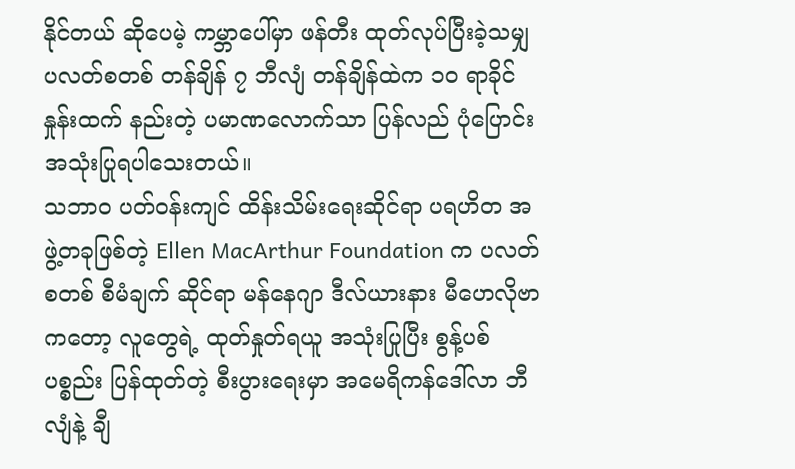နိုင်တယ် ဆိုပေမဲ့ ကမ္ဘာပေါ်မှာ ဖန်တီး ထုတ်လုပ်ပြီးခဲ့သမျှ ပလတ်စတစ် တန်ချိန် ၇ ဘီလျံ တန်ချိန်ထဲက ၁၀ ရာခိုင်နှုန်းထက် နည်းတဲ့ ပမာဏလောက်သာ ပြန်လည် ပုံပြောင်း အသုံးပြုရပါသေးတယ်။
သဘာဝ ပတ်ဝန်းကျင် ထိန်းသိမ်းရေးဆိုင်ရာ ပရဟိတ အဖွဲ့တခုဖြစ်တဲ့ Ellen MacArthur Foundation က ပလတ်စတစ် စီမံချက် ဆိုင်ရာ မန်နေဂျာ ဒီလ်ယားနား မီဟေလိုဗာ ကတော့ လူတွေရဲ့ ထုတ်နှုတ်ရယူ အသုံးပြုပြီး စွန့်ပစ် ပစ္စည်း ပြန်ထုတ်တဲ့ စီးပွားရေးမှာ အမေရိကန်ဒေါ်လာ ဘီလျံနဲ့ ချီ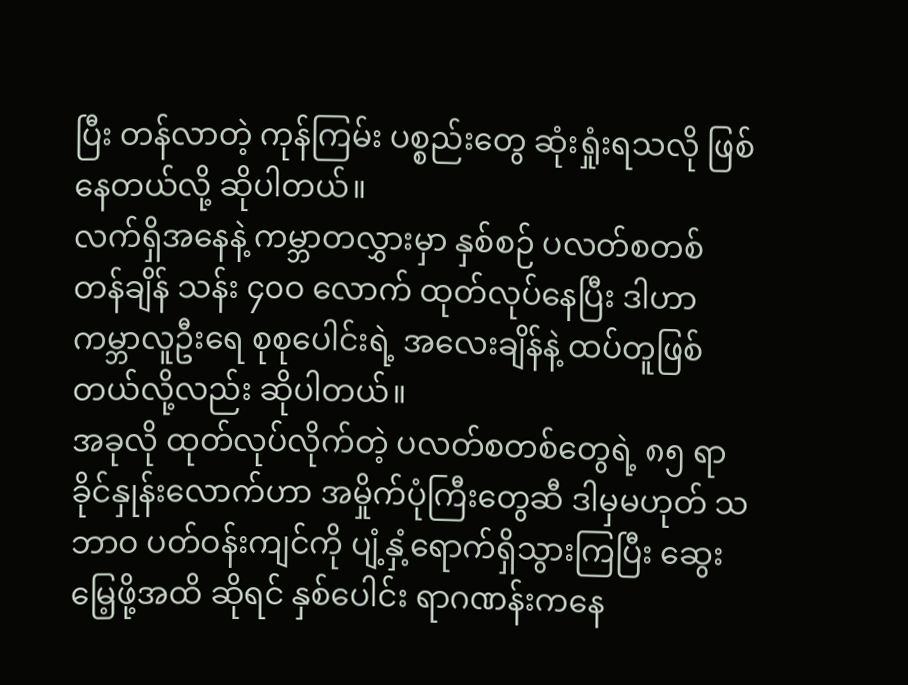ပြီး တန်လာတဲ့ ကုန်ကြမ်း ပစ္စည်းတွေ ဆုံးရှုံးရသလို ဖြစ်နေတယ်လို့ ဆိုပါတယ်။
လက်ရှိအနေနဲ့ ကမ္ဘာတလွှားမှာ နှစ်စဉ် ပလတ်စတစ် တန်ချိန် သန်း ၄၀ဝ လောက် ထုတ်လုပ်နေပြီး ဒါဟာ ကမ္ဘာလူဦးရေ စုစုပေါင်းရဲ့ အလေးချိန်နဲ့ ထပ်တူဖြစ်တယ်လို့လည်း ဆိုပါတယ်။
အခုလို ထုတ်လုပ်လိုက်တဲ့ ပလတ်စတစ်တွေရဲ့ ၈၅ ရာခိုင်နှုန်းလောက်ဟာ အမှိုက်ပုံကြီးတွေဆီ ဒါမှမဟုတ် သဘာဝ ပတ်ဝန်းကျင်ကို ပျံ့နှံ့ရောက်ရှိသွားကြပြီး ဆွေးမြေ့ဖို့အထိ ဆိုရင် နှစ်ပေါင်း ရာဂဏန်းကနေ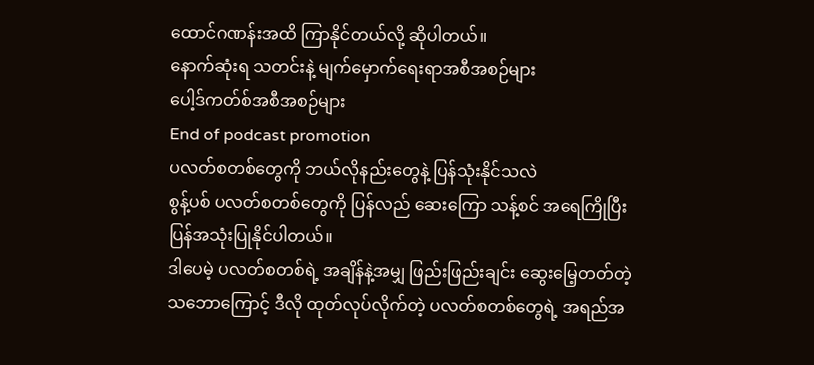ထောင်ဂဏန်းအထိ ကြာနိုင်တယ်လို့ ဆိုပါတယ်။
နောက်ဆုံးရ သတင်းနဲ့ မျက်မှောက်ရေးရာအစီအစဉ်များ
ပေါ့ဒ်ကတ်စ်အစီအစဉ်များ
End of podcast promotion
ပလတ်စတစ်တွေကို ဘယ်လိုနည်းတွေနဲ့ ပြန်သုံးနိုင်သလဲ
စွန့်ပစ် ပလတ်စတစ်တွေကို ပြန်လည် ဆေးကြော သန့်စင် အရေကြိုပြီး ပြန်အသုံးပြုနိုင်ပါတယ်။
ဒါပေမဲ့ ပလတ်စတစ်ရဲ့ အချိန်နဲ့အမျှ ဖြည်းဖြည်းချင်း ဆွေးမြေ့တတ်တဲ့ သဘောကြောင့် ဒီလို ထုတ်လုပ်လိုက်တဲ့ ပလတ်စတစ်တွေရဲ့ အရည်အ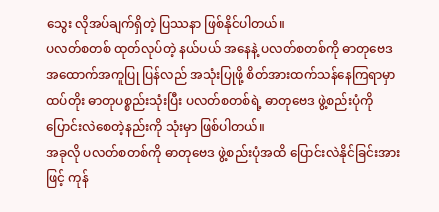သွေး လိုအပ်ချက်ရှိတဲ့ ပြဿနာ ဖြစ်နိုင်ပါတယ်။
ပလတ်စတစ် ထုတ်လုပ်တဲ့ နယ်ပယ် အနေနဲ့ ပလတ်စတစ်ကို ဓာတုဗေဒ အထောက်အကူပြု ပြန်လည် အသုံးပြုဖို့ စိတ်အားထက်သန်နေကြရာမှာ ထပ်တိုး ဓာတုပစ္စည်းသုံးပြီး ပလတ်စတစ်ရဲ့ ဓာတုဗေဒ ဖွဲ့စည်းပုံကို ပြောင်းလဲစေတဲ့နည်းကို သုံးမှာ ဖြစ်ပါတယ်။
အခုလို ပလတ်စတစ်ကို ဓာတုဗေဒ ဖွဲ့စည်းပုံအထိ ပြောင်းလဲနိုင်ခြင်းအားဖြင့် ကုန်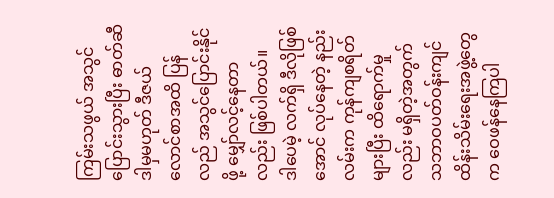ကြမ်းသဖွယ် အသွင်ပြောင်းသွားပြီး ဓာတ်ဆီ ဒါမှမဟုတ် ဒီဇယ် လောင်စာအထိ ပြန်လည် အသွင်ပြောင်းနိုင်ဖို့ မျှော်လင့်နေတာလည်း ဖြစ်ပါတယ်။
ဒါပေမဲ့ လက်ရှိ ဒီလိုဖြစ်အောင် လုပ်နေတဲ့ နည်းလမ်းက ကုန်ကျစရိတ်များပြီး ထိရောက်မှုလည်း မရှိတဲ့အတွက် သဘာဝပတ်ဝန်းကျင် ထိန်းသိမ်းရေးအဖွဲ့တွေက ဝေဖန်နေကြပါ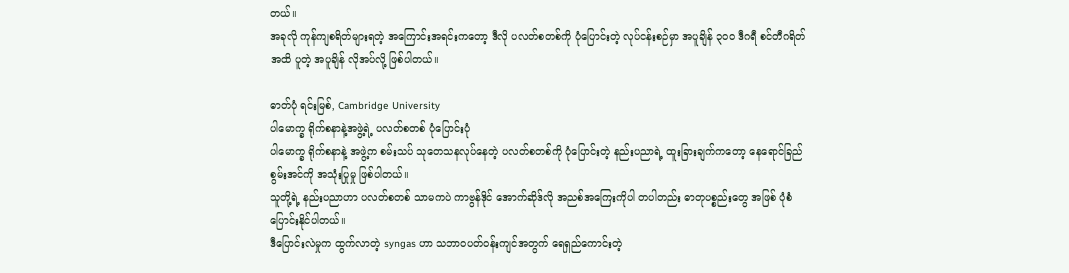တယ်။
အခုလို ကုန်ကျစရိတ်များရတဲ့ အကြောင်းအရင်းကတော့ ဒီလို ပလတ်စတစ်ကို ပုံပြောင်းတဲ့ လုပ်ငန်းစဉ်မှာ အပူချိန် ၃၀ဝ ဒီဂရီ စင်တီဂရိတ်အထိ ပူတဲ့ အပူချိန် လိုအပ်လို့ ဖြစ်ပါတယ်။

ဓာတ်ပုံ ရင်းမြစ်, Cambridge University
ပါမောက္ခ ရိုက်စနာနဲ့အဖွဲ့ရဲ့ ပလတ်စတစ် ပုံပြောင်းပုံ
ပါမောက္ခ ရိုက်စနာနဲ့ အဖွဲ့က စမ်းသပ် သုတေသနလုပ်နေတဲ့ ပလတ်စတစ်ကို ပုံပြောင်းတဲ့ နည်းပညာရဲ့ ထူးခြားချက်ကတော့ နေရောင်ခြည်စွမ်းအင်ကို အသုံးပြုမှု ဖြစ်ပါတယ်။
သူတို့ရဲ့ နည်းပညာဟာ ပလတ်စတစ် သာမကပဲ ကာဗွန်ဒိုင် အောက်ဆိုဒ်လို အညစ်အကြေးကိုပါ တပါတည်း ဓာတုပစ္စည်းတွေ အဖြစ် ပုံစံပြောင်းနိုင်ပါတယ်။
ဒီပြောင်းလဲမှုက ထွက်လာတဲ့ syngas ဟာ သဘာဝပတ်ဝန်းကျင်အတွက် ရေရှည်ကောင်းတဲ့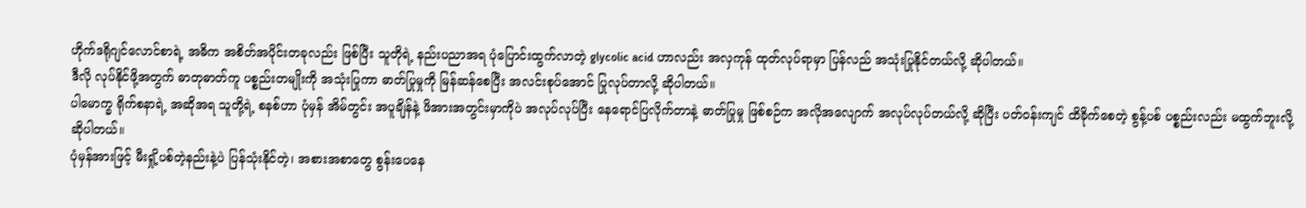ဟိုက်ဒရိုဂျင်လောင်စာရဲ့ အဓိက အစိတ်အပိုင်းတခုလည်း ဖြစ်ပြီး သူတိုရဲ့ နည်းပညာအရ ပုံပြောင်းထွက်လာတဲ့ glycolic acid ဟာလည်း အလှကုန် ထုတ်လုပ်ရာမှာ ပြန်လည် အသုံးပြုနိုင်တယ်လို့ ဆိုပါတယ်။
ဒီလို လုပ်နိုင်ဖို့အတွက် ဓာတုဓာတ်ကူ ပစ္စည်းတမျိုးကို အသုံးပြုကာ ဓာတ်ပြုမှုကို မြန်ဆန်စေပြီး အလင်းစုပ်အောင် ပြုလုပ်တာလို့ ဆိုပါတယ်။
ပါမောက္ခ ရိုက်စနာရဲ့ အဆိုအရ သူတို့ရဲ့ စနစ်ဟာ ပုံမှန် အိမ်တွင်း အပူချိန်နဲ့ ဖိအားအတွင်းမှာကိုပဲ အလုပ်လုပ်ပြီး နေရောင်ပြလိုက်တာနဲ့ ဓာတ်ပြုမှု ဖြစ်စဉ်က အလိုအလျောက် အလုပ်လုပ်တယ်လို့ ဆိုပြီး ပတ်ဝန်းကျင် ထိခိုက်စေတဲ့ စွန့်ပစ် ပစ္စည်းလည်း မထွက်ဘူးလို့ ဆိုပါတယ်။
ပုံမှန်အားဖြင့် မီးရှို့ပစ်တဲ့နည်းနဲ့ပဲ ပြန်သုံးနိုင်တဲ့၊ အစားအစာတွေ စွန်းပေနေ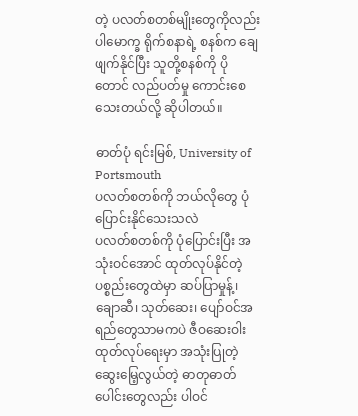တဲ့ ပလတ်စတစ်မျိုးတွေကိုလည်း ပါမောက္ခ ရိုက်စနာရဲ့ စနစ်က ချေဖျက်နိုင်ပြီး သူတို့စနစ်ကို ပိုတောင် လည်ပတ်မှု ကောင်းစေသေးတယ်လို့ ဆိုပါတယ်။

ဓာတ်ပုံ ရင်းမြစ်, University of Portsmouth
ပလတ်စတစ်ကို ဘယ်လိုတွေ ပုံပြောင်းနိုင်သေးသလဲ
ပလတ်စတစ်ကို ပုံပြောင်းပြီး အသုံးဝင်အောင် ထုတ်လုပ်နိုင်တဲ့ ပစ္စည်းတွေထဲမှာ ဆပ်ပြာမှုန့်၊ ချောဆီ၊ သုတ်ဆေး၊ ပျော်ဝင်အရည်တွေသာမကပဲ ဇီဝဆေးဝါးထုတ်လုပ်ရေးမှာ အသုံးပြုတဲ့ ဆွေးမြေ့လွယ်တဲ့ ဓာတုဓာတ်ပေါင်းတွေလည်း ပါဝင်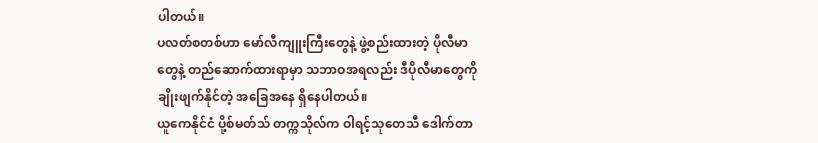ပါတယ်။
ပလတ်စတစ်ဟာ မော်လီကျူးကြီးတွေနဲ့ ဖွဲ့စည်းထားတဲ့ ပိုလီမာတွေနဲ့ တည်ဆောက်ထားရာမှာ သဘာဝအရလည်း ဒီပိုလီမာတွေကို ချိုးဖျက်နိုင်တဲ့ အခြေအနေ ရှိနေပါတယ်။
ယူကေနိုင်ငံ ပို့စ်မတ်သ် တက္ကသိုလ်က ဝါရင့်သုတေသီ ဒေါက်တာ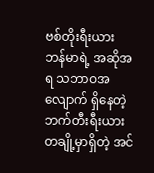ဗစ်တိုးရီးယား ဘန်မာရဲ့ အဆိုအရ သဘာဝအလျောက် ရှိနေတဲ့ ဘက်တီးရီးယားတချို့မှာရှိတဲ့ အင်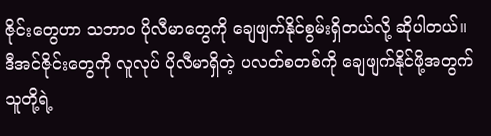ဇိုင်းတွေဟာ သဘာဝ ပိုလီမာတွေကို ချေဖျက်နိုင်စွမ်းရှိတယ်လို့ ဆိုပါတယ်။
ဒီအင်ဇိုင်းတွေကို လူလုပ် ပိုလီမာရှိတဲ့ ပလတ်စတစ်ကို ချေဖျက်နိုင်ဖို့အတွက် သူတို့ရဲ့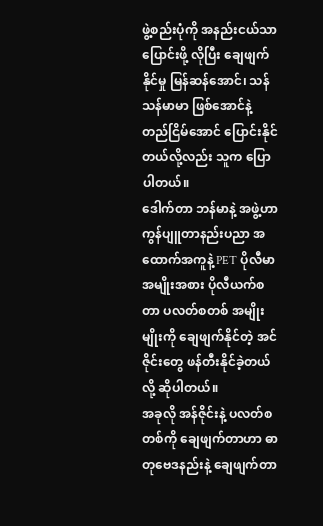ဖွဲ့စည်းပုံကို အနည်းငယ်သာ ပြောင်းဖို့ လိုပြီး ချေဖျက်နိုင်မှု မြန်ဆန်အောင်၊ သန်သန်မာမာ ဖြစ်အောင်နဲ့ တည်ငြိမ်အောင် ပြောင်းနိုင်တယ်လို့လည်း သူက ပြောပါတယ်။
ဒေါက်တာ ဘန်မာနဲ့ အဖွဲ့ဟာ ကွန်ပျူတာနည်းပညာ အထောက်အကူနဲ့ PET ပိုလီမာ အမျိုးအစား ပိုလီယက်စတာ ပလတ်စတစ် အမျိုးမျိုးကို ချေဖျက်နိုင်တဲ့ အင်ဇိုင်းတွေ ဖန်တီးနိုင်ခဲ့တယ်လို့ ဆိုပါတယ်။
အခုလို အန်ဇိုင်းနဲ့ ပလတ်စတစ်ကို ချေဖျက်တာဟာ ဓာတုဗေဒနည်းနဲ့ ချေဖျက်တာ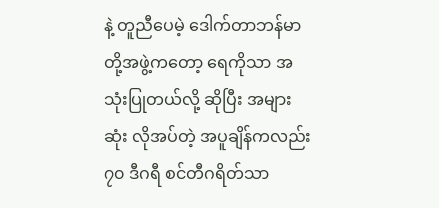နဲ့ တူညီပေမဲ့ ဒေါက်တာဘန်မာတို့အဖွဲ့ကတော့ ရေကိုသာ အသုံးပြုတယ်လို့ ဆိုပြီး အများဆုံး လိုအပ်တဲ့ အပူချိန်ကလည်း ၇၀ ဒီဂရီ စင်တီဂရိတ်သာ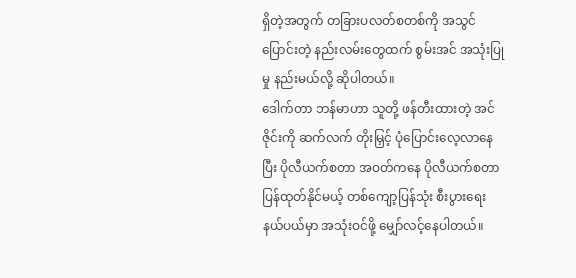ရှိတဲ့အတွက် တခြားပလတ်စတစ်ကို အသွင်ပြောင်းတဲ့ နည်းလမ်းတွေထက် စွမ်းအင် အသုံးပြုမှု နည်းမယ်လို့ ဆိုပါတယ်။
ဒေါက်တာ ဘန်မာဟာ သူတို့ ဖန်တီးထားတဲ့ အင်ဇိုင်းကို ဆက်လက် တိုးမြှင့် ပုံပြောင်းလေ့လာနေပြီး ပိုလီယက်စတာ အဝတ်ကနေ ပိုလီယက်စတာ ပြန်ထုတ်နိုင်မယ့် တစ်ကျော့ပြန်သုံး စီးပွားရေး နယ်ပယ်မှာ အသုံးဝင်ဖို့ မျှော်လင့်နေပါတယ်။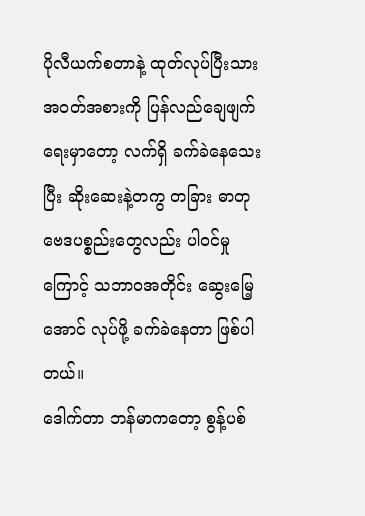ပိုလီယက်စတာနဲ့ ထုတ်လုပ်ပြီးသား အဝတ်အစားကို ပြန်လည်ချေဖျက်ရေးမှာတော့ လက်ရှိ ခက်ခဲနေသေးပြီး ဆိုးဆေးနဲ့တကွ တခြား ဓာတုဗေဒပစ္စည်းတွေလည်း ပါဝင်မှုကြောင့် သဘာဝအတိုင်း ဆွေးမြေ့အောင် လုပ်ဖို့ ခက်ခဲနေတာ ဖြစ်ပါတယ်။
ဒေါက်တာ ဘန်မာကတော့ စွန့်ပစ်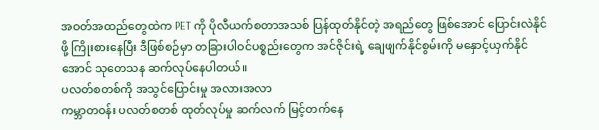အဝတ်အထည်တွေထဲက PET ကို ပိုလီယက်စတာအသစ် ပြန်ထုတ်နိုင်တဲ့ အရည်တွေ ဖြစ်အောင် ပြောင်းလဲနိုင်ဖို့ ကြိုးစားနေပြီး ဒီဖြစ်စဉ်မှာ တခြားပါဝင်ပစ္စည်းတွေက အင်ဇိုင်းရဲ့ ချေဖျက်နိုင်စွမ်းကို မနှောင့်ယှက်နိုင်အောင် သုတေသန ဆက်လုပ်နေပါတယ်။
ပလတ်စတစ်ကို အသွင်ပြောင်းမှု အလားအလာ
ကမ္ဘာတဝန်း ပလတ်စတစ် ထုတ်လုပ်မှု ဆက်လက် မြင့်တက်နေ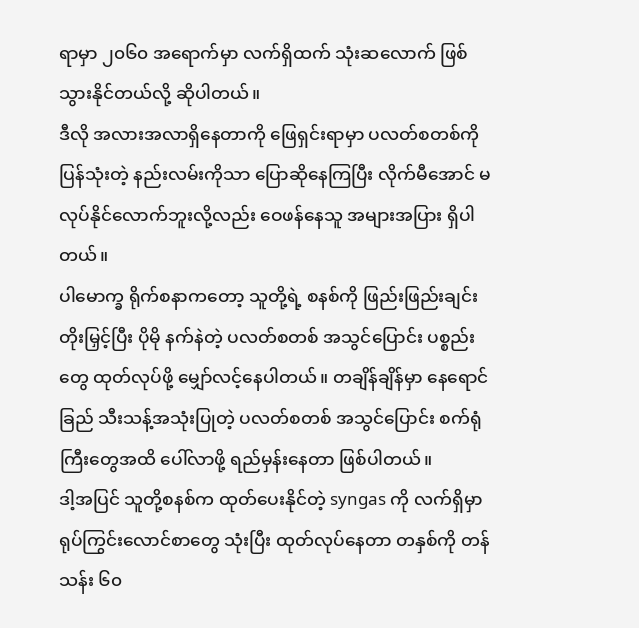ရာမှာ ၂၀၆၀ အရောက်မှာ လက်ရှိထက် သုံးဆလောက် ဖြစ်သွားနိုင်တယ်လို့ ဆိုပါတယ်။
ဒီလို အလားအလာရှိနေတာကို ဖြေရှင်းရာမှာ ပလတ်စတစ်ကို ပြန်သုံးတဲ့ နည်းလမ်းကိုသာ ပြောဆိုနေကြပြီး လိုက်မီအောင် မလုပ်နိုင်လောက်ဘူးလို့လည်း ဝေဖန်နေသူ အများအပြား ရှိပါတယ်။
ပါမောက္ခ ရိုက်စနာကတော့ သူတို့ရဲ့ စနစ်ကို ဖြည်းဖြည်းချင်း တိုးမြှင့်ပြီး ပိုမို နက်နဲတဲ့ ပလတ်စတစ် အသွင်ပြောင်း ပစ္စည်းတွေ ထုတ်လုပ်ဖို့ မျှော်လင့်နေပါတယ်။ တချိန်ချိန်မှာ နေရောင်ခြည် သီးသန့်အသုံးပြုတဲ့ ပလတ်စတစ် အသွင်ပြောင်း စက်ရုံကြီးတွေအထိ ပေါ်လာဖို့ ရည်မှန်းနေတာ ဖြစ်ပါတယ်။
ဒါ့အပြင် သူတို့စနစ်က ထုတ်ပေးနိုင်တဲ့ syngas ကို လက်ရှိမှာ ရုပ်ကြွင်းလောင်စာတွေ သုံးပြီး ထုတ်လုပ်နေတာ တနှစ်ကို တန် သန်း ၆၀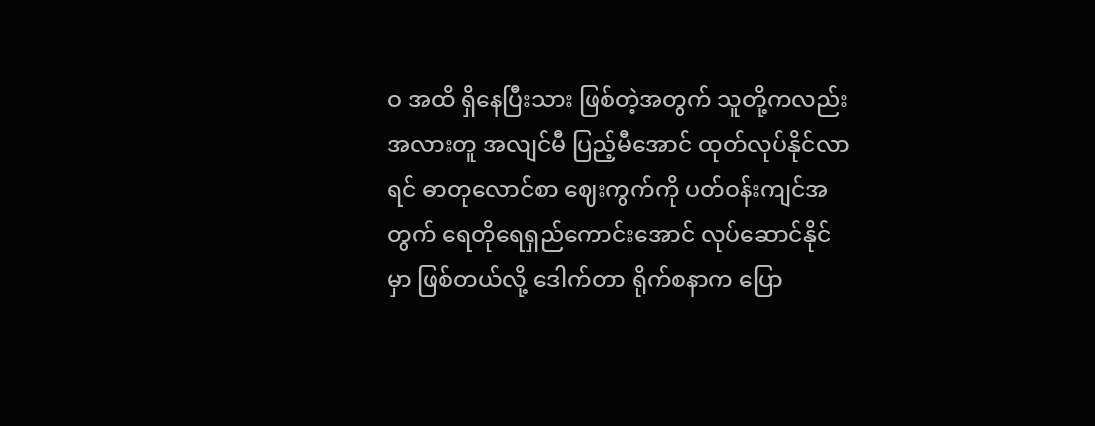ဝ အထိ ရှိနေပြီးသား ဖြစ်တဲ့အတွက် သူတို့ကလည်း အလားတူ အလျင်မီ ပြည့်မီအောင် ထုတ်လုပ်နိုင်လာရင် ဓာတုလောင်စာ ဈေးကွက်ကို ပတ်ဝန်းကျင်အတွက် ရေတိုရေရှည်ကောင်းအောင် လုပ်ဆောင်နိုင်မှာ ဖြစ်တယ်လို့ ဒေါက်တာ ရိုက်စနာက ပြော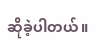ဆိုခဲ့ပါတယ်။